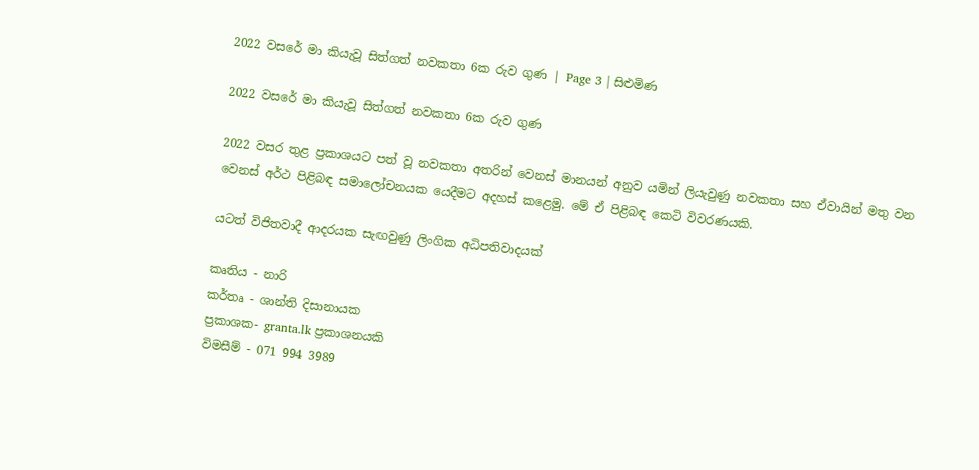2022 වසරේ මා කියැවූ සිත්ගත් නවකතා 6ක රුව ගුණ | Page 3 | සිළුමිණ

2022 වසරේ මා කියැවූ සිත්ගත් නවකතා 6ක රුව ගුණ

2022 වසර තුළ ප්‍රකාශයට පත් වූ නවකතා අතරින් වෙනස් මානයන් අනුව යමින් ලියැවුණු නවකතා සහ ඒවායින් මතු වන වෙනස් අර්ථ පිළිබඳ සමාලෝචනයක යෙදීමට අදහස් කළෙමු. මේ ඒ පිළිබඳ කෙටි විවරණයකි.

යටත් විජිතවාදී ආදරයක සැඟවුණු ලිංගික අධිපතිවාදයක්

කෘතිය - නාරි
කර්තෘ - ශාන්ති දිසානායක
ප්‍රකාශක- granta.lk ප්‍රකාශනයකි
විමසීම් - 071 994 3989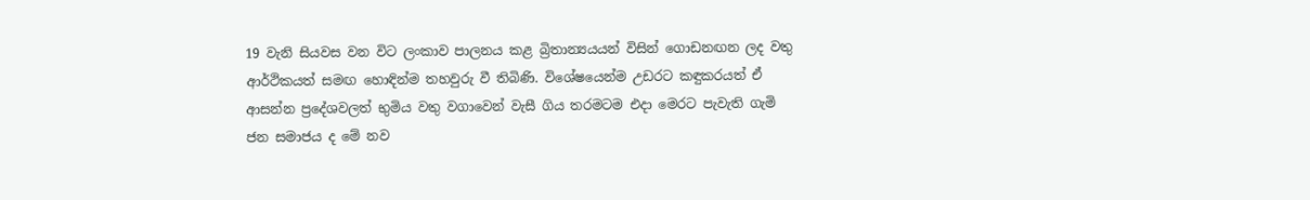19 වැනි සියවස වන විට ලංකාව පාලනය කළ බ්‍රිතාන්‍යයයන් විසින් ගොඩනඟන ලද වතු ආර්ථිකයත් සමඟ හොඳින්ම තහවුරු වී තිබිණි. විශේෂයෙන්ම උඩරට කඳුකරයත් ඒ ආසන්න ප්‍රදේශවලත් භුමිය වතු වගාවෙන් වැසී ගිය තරමටම එදා මෙරට පැවැති ගැමි ජන සමාජය ද මේ නව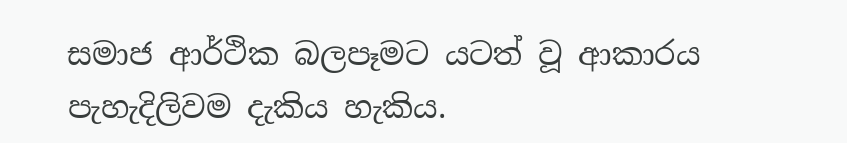සමාජ ආර්ථික බලපෑමට යටත් වූ ආකාරය පැහැදිලිවම දැකිය හැකිය.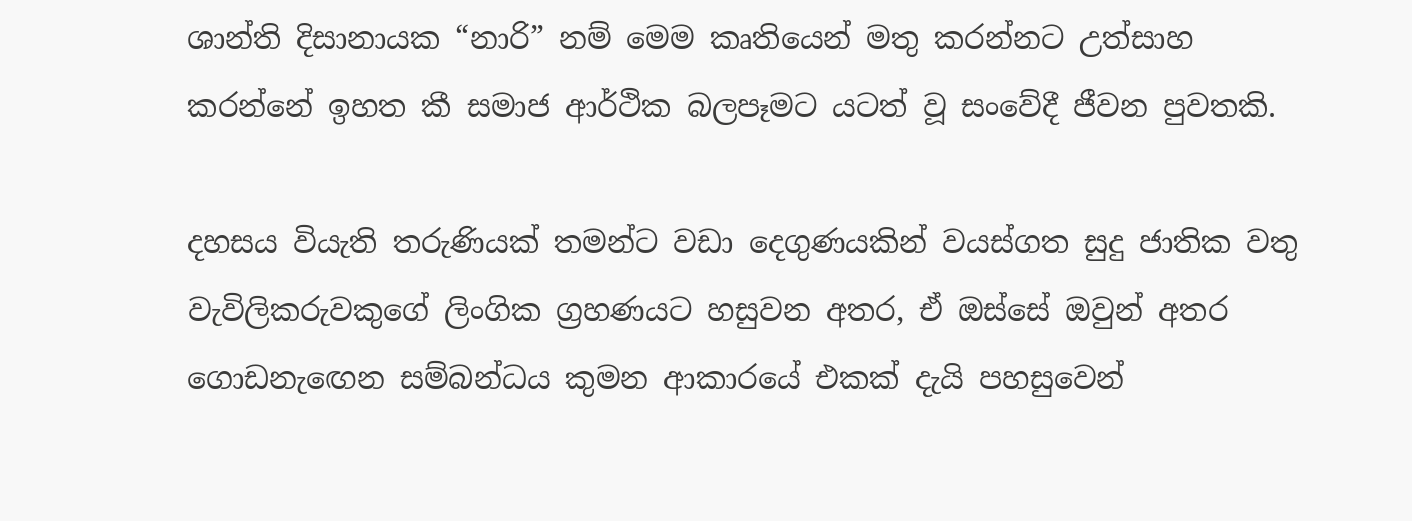ශාන්ති දිසානායක “නාරි” නම් මෙම කෘතියෙන් මතු කරන්නට උත්සාහ කරන්නේ ඉහත කී සමාජ ආර්ථික බලපෑමට යටත් වූ සංවේදී ජීවන පුවතකි.

දහසය වියැති තරුණියක් තමන්ට වඩා දෙගුණයකින් වයස්ගත සුදු ජාතික වතු වැවිලිකරුවකුගේ ලිංගික ග්‍රහණයට හසුවන අතර, ඒ ඔස්සේ ඔවුන් අතර ගොඩනැඟෙන සම්බන්ධය කුමන ආකාරයේ එකක් දැයි පහසුවෙන්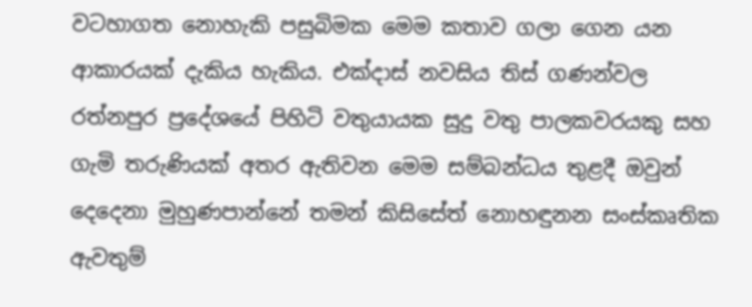වටහාගත නොහැකි පසුබිමක මෙම කතාව ගලා ගෙන යන ආකාරයක් දැකිය හැකිය. එක්දාස් නවසිය තිස් ගණන්වල රත්නපුර ප්‍රදේශයේ පිහිටි වතුයායක සුදු වතු පාලකවරයකු සහ ගැමි තරුණියක් අතර ඇතිවන මෙම සම්බන්ධය තුළදී ඔවුන් දෙදෙනා මුහුණපාන්නේ තමන් කිසිසේත් නොහඳුනන සංස්කෘතික ඇවතුම්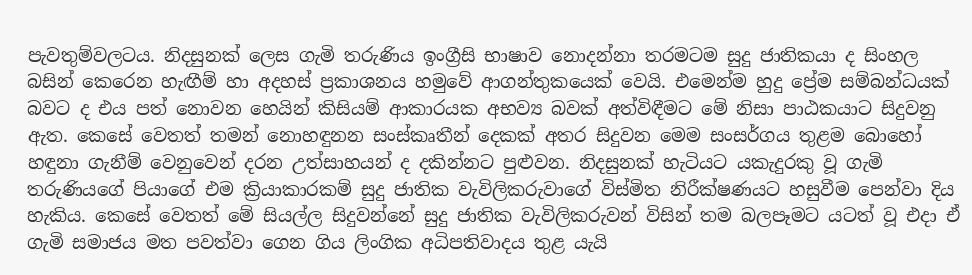පැවතුම්වලටය. නිදසුනක් ලෙස ගැමි තරුණිය ඉංග්‍රීසි භාෂාව නොදන්නා තරමටම සුදු ජාතිකයා ද සිංහල බසින් කෙරෙන හැඟීම් හා අදහස් ප්‍රකාශනය හමුවේ ආගන්තුකයෙක් වෙයි. එමෙන්ම හුදු ප්‍රේම සම්බන්ධයක් බවට ද එය පත් නොවන හෙයින් කිසියම් ආකාරයක අභව්‍ය බවක් අත්විඳීමට මේ නිසා පාඨකයාට සිදුවනු ඇත. කෙසේ වෙතත් තමන් නොහඳුනන සංස්කෘතීන් දෙකක් අතර සිදුවන මෙම සංසර්ගය තුළම බොහෝ හඳුනා ගැනීම් වෙනුවෙන් දරන උත්සාහයන් ද දකින්නට පුළුවන. නිදසුනක් හැටියට යකැදුරකු වූ ගැමි තරුණියගේ පියාගේ එම ක්‍රියාකාරකම් සුදු ජාතික වැවිලිකරුවාගේ විස්මිත නිරීක්ෂණයට හසුවීම පෙන්වා දිය හැකිය. කෙසේ වෙතත් මේ සියල්ල සිදුවන්නේ සුදු ජාතික වැවිලිකරුවන් විසින් තම බලපෑමට යටත් වූ එදා ඒ ගැමි සමාජය මත පවත්වා ගෙන ගිය ලිංගික අධිපතිවාදය තුළ යැයි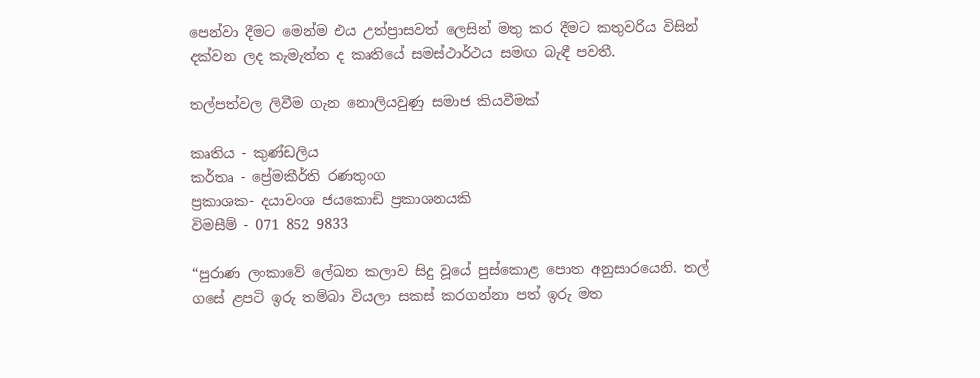පෙන්වා දීමට මෙන්ම එය උත්ප්‍රාසවත් ලෙසින් මතු කර දීමට කතුවරිය විසින් දක්වන ලද කැමැත්ත ද කෘතියේ සමස්ථාර්ථය සමඟ බැඳී පවතී.

තල්පත්වල ලිවීම ගැන නොලියවුණු සමාජ කියවීමක්

කෘතිය - කුණ්ඩලිය
කර්තෘ - ප්‍රේමකීර්ති රණතුංග
ප්‍රකාශක- දයාවංශ ජයකොඩි ප්‍රකාශනයකි
විමසීම් - 071 852 9833

“පුරාණ ලංකාවේ ලේඛන කලාව සිදු වූයේ පුස්කොළ පොත අනුසාරයෙනි. තල් ගසේ ළපටි ඉරු තම්බා වියලා සකස් කරගන්නා පත් ඉරු මත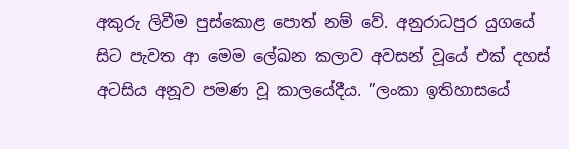අකුරු ලිවීම පුස්කොළ පොත් නම් වේ. අනුරාධපුර යුගයේ සිට පැවත ආ මෙම ලේඛන කලාව අවසන් වූයේ එක් දහස් අටසිය අනූව පමණ වූ කාලයේදීය. ”ලංකා ඉතිහාසයේ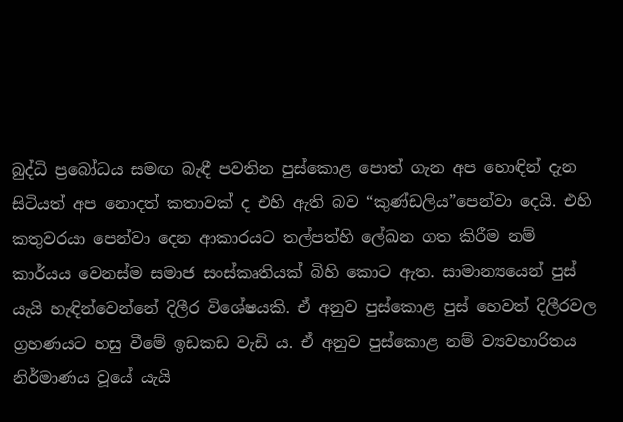බුද්ධි ප්‍රබෝධය සමඟ බැඳී පවතින පුස්කොළ පොත් ගැන අප හොඳින් දැන සිටියත් අප නොදත් කතාවක් ද එහි ඇති බව “කුණ්ඩලිය”පෙන්වා දෙයි. එහි කතුවරයා පෙන්වා දෙන ආකාරයට තල්පත්හි ලේඛන ගත කිරීම නම් කාර්යය වෙනස්ම සමාජ සංස්කෘතියක් බිහි කොට ඇත. සාමාන්‍යයෙන් පුස් යැයි හැඳින්වෙන්නේ දිලීර විශේෂයකි. ඒ අනුව පුස්කොළ පුස් හෙවත් දිලීරවල ග්‍රහණයට හසු වීමේ ඉඩකඩ වැඩි ය. ඒ අනුව පුස්කොළ නම් ව්‍යවහාරිතය නිර්මාණය වූයේ යැයි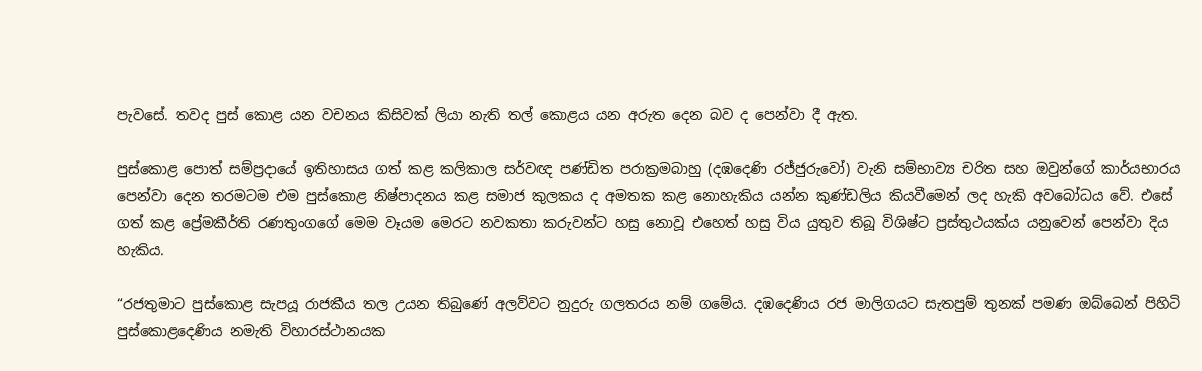පැවසේ. තවද පුස් කොළ යන වචනය කිසිවක් ලියා නැති තල් කොළය යන අරුත දෙන බව ද පෙන්වා දී ඇත.

පුස්කොළ පොත් සම්ප්‍රදායේ ඉතිහාසය ගත් කළ කලිකාල සර්වඥ පණ්ඩිත පරාක්‍රමබාහු (දඹදෙණි රජ්ජුරුවෝ) වැනි සම්භාව්‍ය චරිත සහ ඔවුන්ගේ කාර්යභාරය පෙන්වා දෙන තරමටම එම පුස්කොළ නිෂ්පාදනය කළ සමාජ කුලකය ද අමතක කළ නොහැකිය යන්න කුණ්ඩලිය කියවීමෙන් ලද හැකි අවබෝධය වේ. එසේ ගත් කළ ප්‍රේමකීර්ති රණතුංගගේ මෙම වෑයම මෙරට නවකතා කරුවන්ට හසු නොවූ එහෙත් හසු විය යුතුව තිබූ විශිෂ්ට ප්‍රස්තුථයක්ය යනුවෙන් පෙන්වා දිය හැකිය.

“රජතුමාට පුස්කොළ සැපයූ රාජකීය තල උයන තිබුණේ අලව්වට නුදුරු ගලතරය නම් ගමේය. දඹදෙණිය රජ මාලිගයට සැතපුම් තුනක් පමණ ඔබ්බෙන් පිහිටි පුස්කොළදෙණිය නමැති විහාරස්ථානයක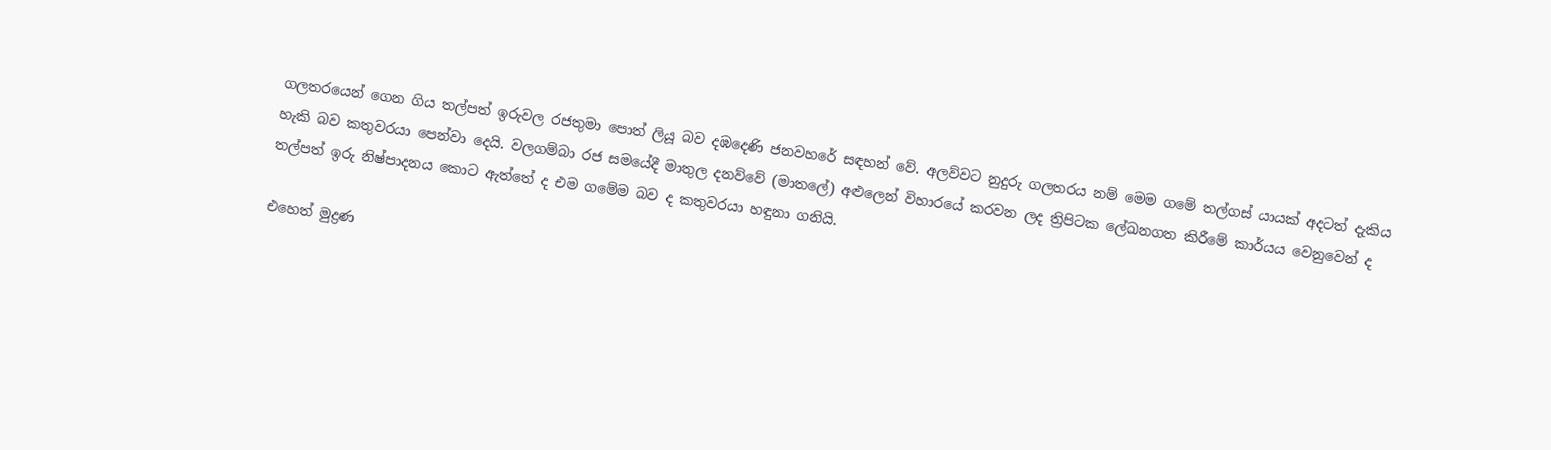ගලතරයෙන් ගෙන ගිය තල්පත් ඉරුවල රජතුමා පොත් ලියූ බව දඹදෙණි ජනවහරේ සඳහන් වේ. අලව්වට නුදුරු ගලතරය නම් මෙම ගමේ තල්ගස් යායක් අදටත් දැකිය හැකි බව කතුවරයා පෙන්වා දෙයි. වලගම්බා රජ සමයේදී මාතුල දනව්වේ (මාතලේ) අළුලෙන් විහාරයේ කරවන ලද ත්‍රිපිටක ලේඛනගත කිරීමේ කාර්යය වෙනුවෙන් ද තල්පත් ඉරු නිෂ්පාදනය කොට ඇත්තේ ද එම ගමේම බව ද කතුවරයා හඳුනා ගනියි.

එහෙත් මුද්‍රණ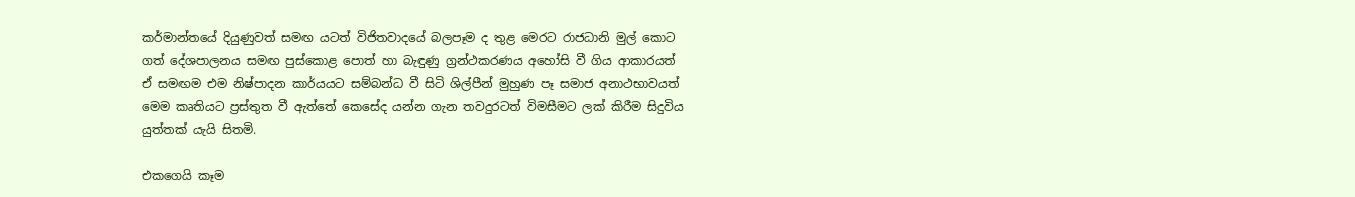කර්මාන්තයේ දියුණුවත් සමඟ යටත් විජිතවාදයේ බලපෑම ද තුළ මෙරට රාජධානි මුල් කොට ගත් දේශපාලනය සමඟ පුස්කොළ පොත් හා බැඳුණු ග්‍රන්ථකරණය අහෝසි වී ගිය ආකාරයත් ඒ සමඟම එම නිෂ්පාදන කාර්යයට සම්බන්ධ වී සිටි ශිල්පීන් මුහුණ පෑ සමාජ අනාථභාවයත් මෙම කෘතියට ප්‍රස්තුත වී ඇත්තේ කෙසේද යන්න ගැන තවදුරටත් විමසීමට ලක් කිරීම සිදුවිය යුත්තක් යැයි සිතමි.

එකගෙයි කෑම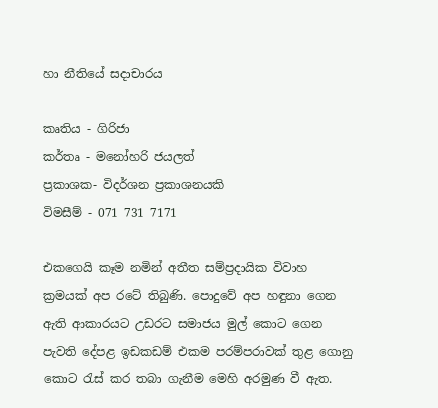හා නීතියේ සදාචාරය

කෘතිය - ගිරිජා
කර්තෘ - මනෝහරි ජයලත්
ප්‍රකාශක- විදර්ශන ප්‍රකාශනයකි
විමසීම් - 071 731 7171

එකගෙයි කෑම නමින් අතීත සම්ප්‍රදායික විවාහ ක්‍රමයක් අප රටේ තිබුණි. පොදුවේ අප හඳුනා ගෙන ඇති ආකාරයට උඩරට සමාජය මුල් කොට ගෙන පැවති දේපළ ඉඩකඩම් එකම පරම්පරාවක් තුළ ගොනු කොට රැස් කර තබා ගැනීම මෙහි අරමුණ වී ඇත.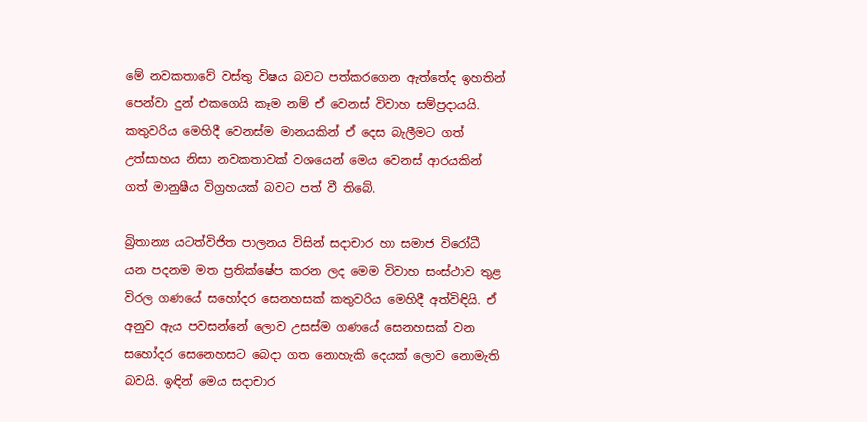මේ නවකතාවේ වස්තු විෂය බවට පත්කරගෙන ඇත්තේද ඉහතින් පෙන්වා දුන් එකගෙයි කෑම නම් ඒ වෙනස් විවාහ සම්ප්‍රදායයි. කතුවරිය මෙහිදී වෙනස්ම මානයකින් ඒ දෙස බැලීමට ගත් උත්සාහය නිසා නවකතාවක් වශයෙන් මෙය වෙනස් ආරයකින් ගත් මානුෂීය විග්‍රහයක් බවට පත් වී තිබේ.

බ්‍රිතාන්‍ය යටත්විජිත පාලනය විසින් සදාචාර හා සමාජ විරෝධී යන පදනම මත ප්‍රතික්ෂේප කරන ලද මෙම විවාහ සංස්ථාව තුළ විරල ගණයේ සහෝදර සෙනහසක් කතුවරිය මෙහිදී අත්විඳියි. ඒ අනුව ඇය පවසන්නේ ලොව උසස්ම ගණයේ සෙනහසක් වන සහෝදර සෙනෙහසට බෙදා ගත නොහැකි දෙයක් ලොව නොමැති බවයි. ඉඳින් මෙය සදාචාර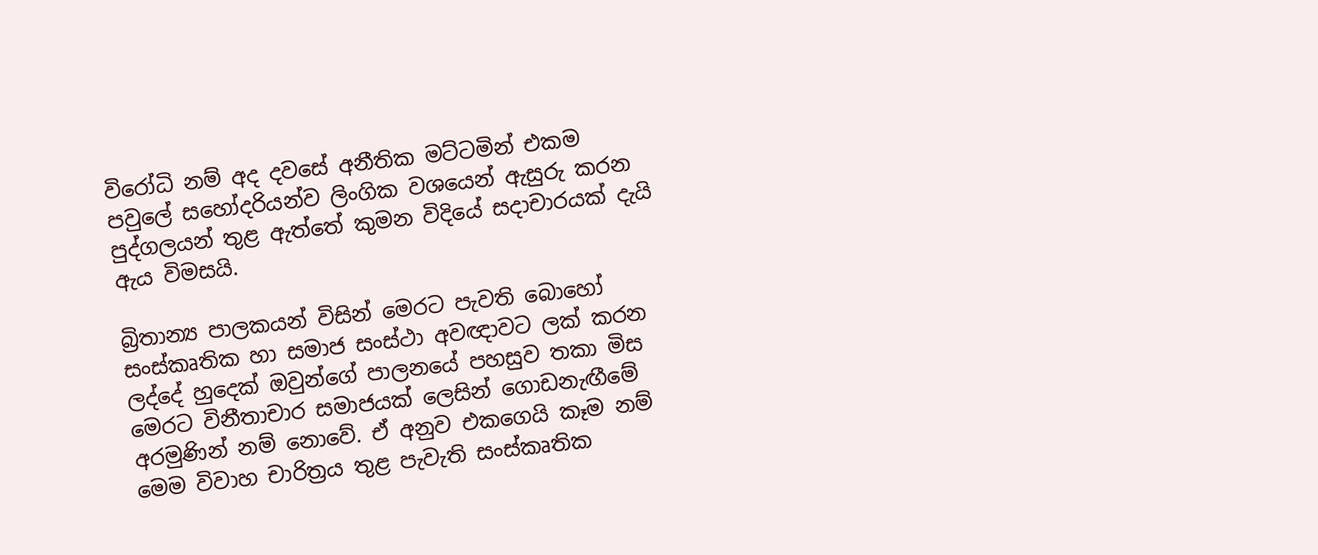විරෝධි නම් අද දවසේ අනීතික මට්ටමින් එකම පවුලේ සහෝදරියන්ව ලිංගික වශයෙන් ඇසුරු කරන පුද්ගලයන් තුළ ඇත්තේ කුමන විදියේ සදාචාරයක් දැයි ඇය විමසයි.

බ්‍රිතාන්‍ය පාලකයන් විසින් මෙරට පැවති බොහෝ සංස්කෘතික හා සමාජ සංස්ථා අවඥාවට ලක් කරන ලද්දේ හුදෙක් ඔවුන්ගේ පාලනයේ පහසුව තකා මිස මෙරට විනීතාචාර සමාජයක් ලෙසින් ගොඩනැඟීමේ අරමුණින් නම් නොවේ. ඒ අනුව එකගෙයි කෑම නම් මෙම විවාහ චාරිත්‍රය තුළ පැවැති සංස්කෘතික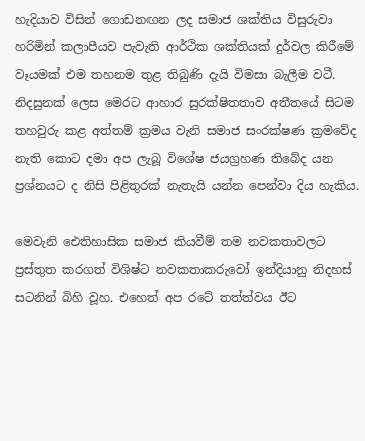හැදියාව විසින් ගොඩනඟන ලද සමාජ ශක්තිය විසුරුවා හරිමින් කලාපීයව පැවැති ආර්ථික ශක්තියක් දුර්වල කිරීමේ වෑයමක් එම තහනම තුළ තිබුණි දැයි විමසා බැලීම වටී. නිදසුනක් ලෙස මෙරට ආහාර සුරක්ෂිතතාව අතීතයේ සිටම තහවුරු කළ අත්තම් ක්‍රමය වැනි සමාජ සංරක්ෂණ ක්‍රමවේද නැති කොට දමා අප ලැබූ විශේෂ ජයග්‍රහණ තිබේද යන ප්‍රශ්නයට ද නිසි පිළිතුරක් නැතැයි යන්න පෙන්වා දිය හැකිය.

මෙවැනි ඓතිහාසික සමාජ කියවීම් තම නවකතාවලට ප්‍රස්තුත කරගත් විශිෂ්ට නවකතාකරුවෝ ඉන්දියානු නිදහස් සටනින් බිහි වූහ. එහෙත් අප රටේ තත්ත්වය ඊට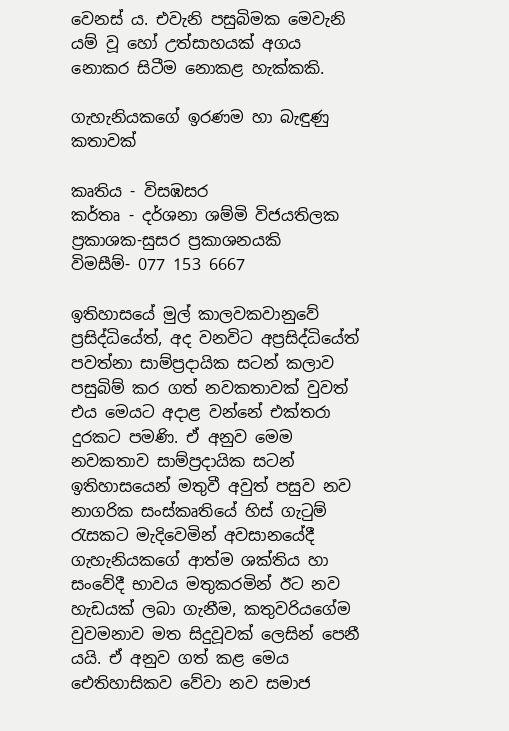වෙනස් ය. එවැනි පසුබිමක මෙවැනි යම් වූ හෝ උත්සාහයක් අගය නොකර සිටීම නොකළ හැක්කකි.

ගැහැනියකගේ ඉරණම හා බැඳුණු කතාවක්

කෘතිය - විසඹසර
කර්තෘ - දර්ශනා ශම්මි විජයතිලක
ප්‍රකාශක-සුසර ප්‍රකාශනයකි
විමසීම්- 077 153 6667

ඉතිහාසයේ මුල් කාලවකවානුවේ ප්‍රසිද්ධියේත්, අද වනවිට අප්‍රසිද්ධියේත් පවත්නා සාම්ප්‍රදායික සටන් කලාව පසුබිම් කර ගත් නවකතාවක් වුවත් එය මෙයට අදාළ වන්නේ එක්තරා දුරකට පමණි. ඒ අනුව මෙම නවකතාව සාම්ප්‍රදායික සටන් ඉතිහාසයෙන් මතුවී අවුත් පසුව නව නාගරික සංස්කෘතියේ හිස් ගැටුම් රැසකට මැදිවෙමින් අවසානයේදී ගැහැනියකගේ ආත්ම ශක්තිය හා සංවේදී භාවය මතුකරමින් ඊට නව හැඩයක් ලබා ගැනීම, කතුවරියගේම වුවමනාව මත සිදුවූවක් ලෙසින් පෙනී යයි. ඒ අනුව ගත් කළ මෙය ඓතිහාසිකව වේවා නව සමාජ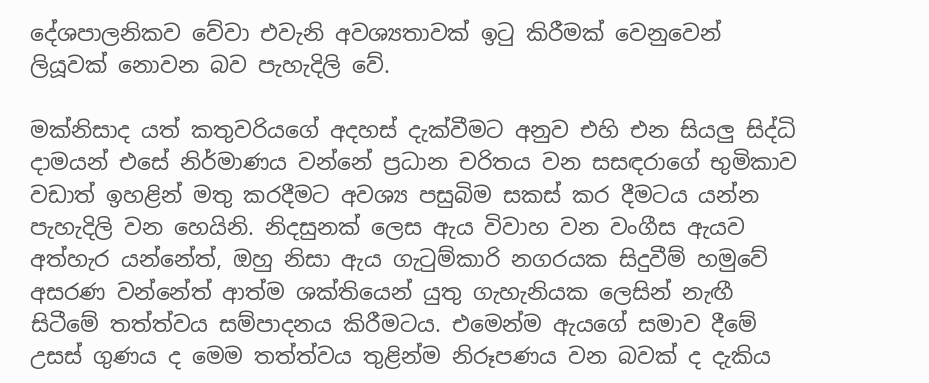දේශපාලනිකව වේවා එවැනි අවශ්‍යතාවක් ඉටු කිරීමක් වෙනුවෙන් ලියූවක් නොවන බව පැහැදිලි වේ.

මක්නිසාද යත් කතුවරියගේ අදහස් දැක්වීමට අනුව එහි එන සියලු සිද්ධි දාමයන් එසේ නිර්මාණය වන්නේ ප්‍රධාන චරිතය වන සසඳරාගේ භුමිකාව වඩාත් ඉහළින් මතු කරදීමට අවශ්‍ය පසුබිම සකස් කර දීමටය යන්න පැහැදිලි වන හෙයිනි. නිදසුනක් ලෙස ඇය විවාහ වන වංගීස ඇයව අත්හැර යන්නේත්, ඔහු නිසා ඇය ගැටුම්කාරි නගරයක සිදුවීම් හමුවේ අසරණ වන්නේත් ආත්ම ශක්තියෙන් යුතු ගැහැනියක ලෙසින් නැඟී සිටීමේ තත්ත්වය සම්පාදනය කිරීමටය. එමෙන්ම ඇයගේ සමාව දීමේ උසස් ගුණය ද මෙම තත්ත්වය තුළින්ම නිරූපණය වන බවක් ද දැකිය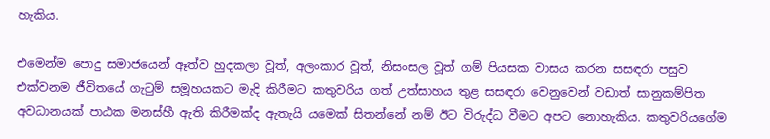හැකිය.

එමෙන්ම පොදු සමාජයෙන් ඈත්ව හුදකලා වූත්, අලංකාර වූත්, නිසංසල වූත් ගම් පියසක වාසය කරන සසඳරා පසුව එක්වනම ජීවිතයේ ගැටුම් සමූහයකට මැදි කිරීමට කතුවරිය ගත් උත්සාහය තුළ සසඳරා වෙනුවෙන් වඩාත් සානුකම්පිත අවධානයක් පාඨක මනස්හී ඇති කිරීමක්ද ඇතැයි යමෙක් සිතන්නේ නම් ඊට විරුද්ධ වීමට අපට නොහැකිය. කතුවරියගේම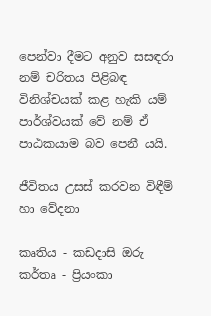පෙන්වා දීමට අනුව සසඳරා නම් චරිතය පිළිබඳ විනිශ්චයක් කළ හැකි යම් පාර්ශ්වයක් වේ නම් ඒ පාඨකයාම බව පෙනී යයි.

ජීවිතය උසස් කරවන විඳීම් හා වේදනා

කෘතිය - කඩදාසි ඔරු
කර්තෘ - ප්‍රියංකා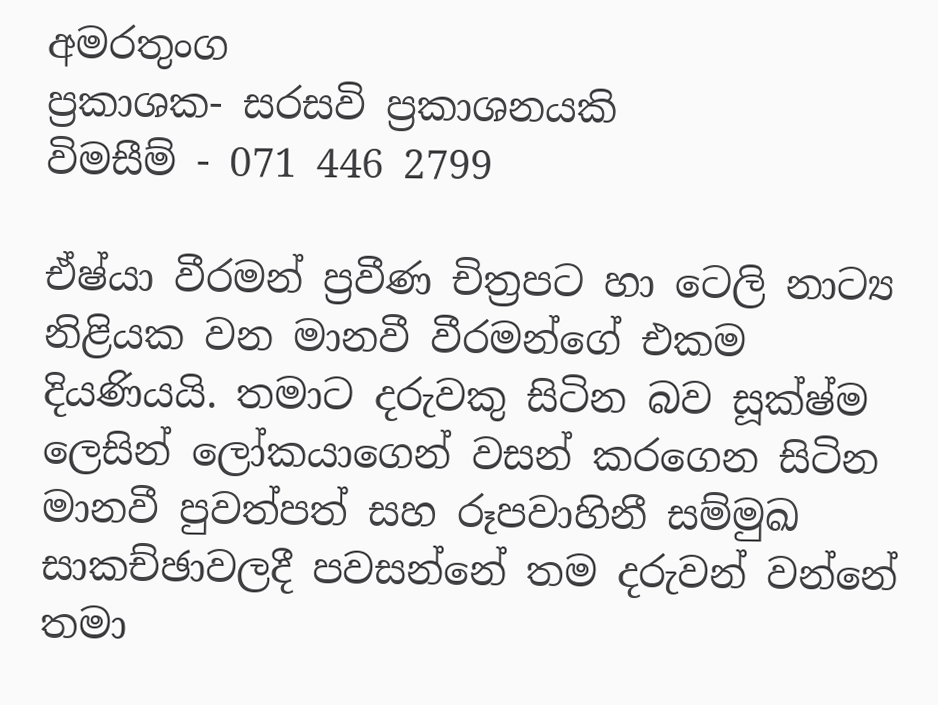අමරතුංග
ප්‍රකාශක- සරසවි ප්‍රකාශනයකි
විමසීම් - 071 446 2799

ඒෂ්යා වීරමන් ප්‍රවීණ චිත්‍රපට හා ටෙලි නාට්‍ය නිළියක වන මානවී වීරමන්ගේ එකම දියණියයි. තමාට දරුවකු සිටින බව සූක්ෂ්ම ලෙසින් ලෝකයාගෙන් වසන් කරගෙන සිටින මානවී පුවත්පත් සහ රූපවාහිනී සම්මුඛ සාකච්ඡාවලදී පවසන්නේ තම දරුවන් වන්නේ තමා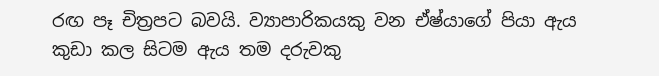රඟ පෑ චිත්‍රපට බවයි. ව්‍යාපාරිකයකු වන ඒෂ්යාගේ පියා ඇය කුඩා කල සිටම ඇය තම දරුවකු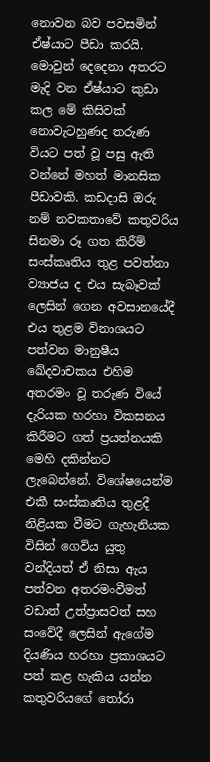නොවන බව පවසමින් ඒෂ්යාට පීඩා කරයි. මොවුන් දෙදෙනා අතරට මැදි වන ඒෂ්යාට කුඩා කල මේ කිසිවක් නොවැටහුණද තරුණ වියට පත් වූ පසු ඇති වන්නේ මහත් මානසික පීඩාවකි. කඩදාසි ඔරු නම් නවකතාවේ කතුවරිය සිනමා රූ ගත කිරීම් සංස්කෘතිය තුළ පවත්නා ව්‍යාජය ද එය සැබෑවක් ලෙසින් ගෙන අවසානයේදී එය තුළම විනාශයට පත්වන මානුෂීය ඛේදවාචකය එහිම අතරමං වූ තරුණ වියේ දැරියක හරහා විකසනය කිරීමට ගත් ප්‍රයත්නයකි මෙහි දකින්නට ලැබෙන්නේ. විශේෂයෙන්ම එකී සංස්කෘතිය තුළදී නිළියක වීමට ගැහැනියක විසින් ගෙවිය යුතු වන්දියත් ඒ නිසා ඇය පත්වන අතරමංවීමත් වඩාත් උත්ප්‍රාසවත් සහ සංවේදී ලෙසින් ඇගේම දියණිය හරහා ප්‍රකාශයට පත් කළ හැකිය යන්න කතුවරියගේ තෝරා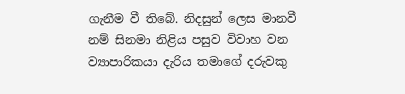ගැනීම වී තිබේ. නිදසුන් ලෙස මානවී නම් සිනමා නිළිය පසුව විවාහ වන ව්‍යාපාරිකයා දැරිය තමාගේ දරුවකු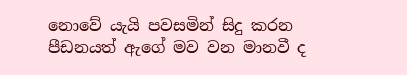නොවේ යැයි පවසමින් සිදු කරන පීඩනයත් ඇගේ මව වන මානවී ද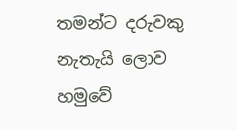තමන්ට දරුවකු නැතැයි ලොව හමුවේ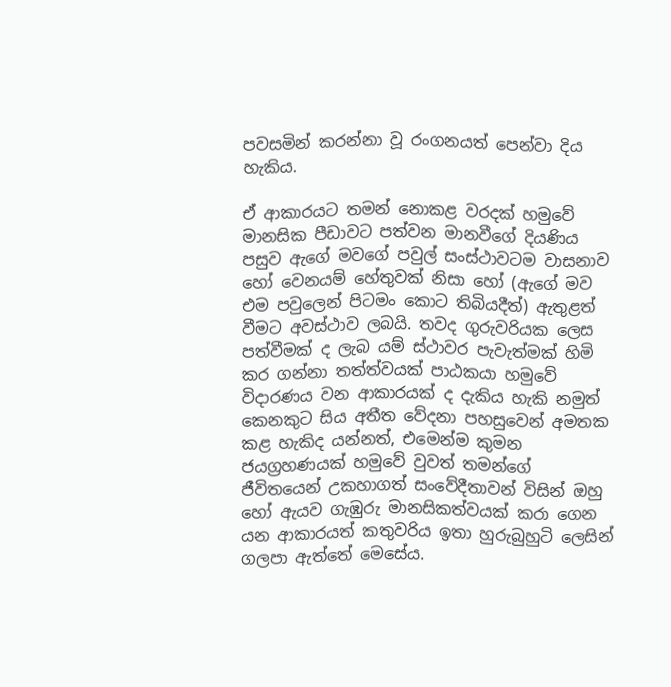පවසමින් කරන්නා වූ රංගනයත් පෙන්වා දිය හැකිය.

ඒ ආකාරයට තමන් නොකළ වරදක් හමුවේ මානසික පීඩාවට පත්වන මානවීගේ දියණිය පසුව ඇගේ මවගේ පවුල් සංස්ථාවටම වාසනාව හෝ වෙනයම් හේතුවක් නිසා හෝ (ඇගේ මව එම පවුලෙන් පිටමං කොට තිබියදීත්) ඇතුළත් වීමට අවස්ථාව ලබයි. තවද ගුරුවරියක ලෙස පත්වීමක් ද ලැබ යම් ස්ථාවර පැවැත්මක් හිමි කර ගන්නා තත්ත්වයක් පාඨකයා හමුවේ විදාරණය වන ආකාරයක් ද දැකිය හැකි නමුත් කෙනකුට සිය අතීත වේදනා පහසුවෙන් අමතක කළ හැකිද යන්නත්, එමෙන්ම කුමන ජයග්‍රහණයක් හමුවේ වුවත් තමන්ගේ ජීවිතයෙන් උකහාගත් සංවේදීතාවන් විසින් ඔහු හෝ ඇයව ගැඹුරු මානසිකත්වයක් කරා ගෙන යන ආකාරයත් කතුවරිය ඉතා හුරුබුහුටි ලෙසින් ගලපා ඇත්තේ මෙසේය.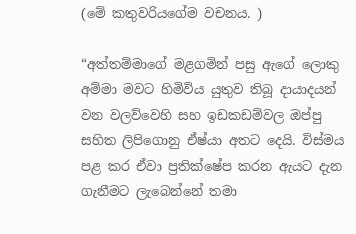(මේ කතුවරියගේම වචනය. )

“අත්තම්මාගේ මළගමින් පසු ඇගේ ලොකු අම්මා මවට හිමිවිය යුතුව තිබූ දායාදයන් වන වලව්වෙහි සහ ඉඩකඩම්වල ඔප්පු සහිත ලිපිගොනු ඒෂ්යා අතට දෙයි. විස්මය පළ කර ඒවා ප්‍රතික්ෂේප කරන ඇයට දැන ගැනීමට ලැබෙන්නේ තමා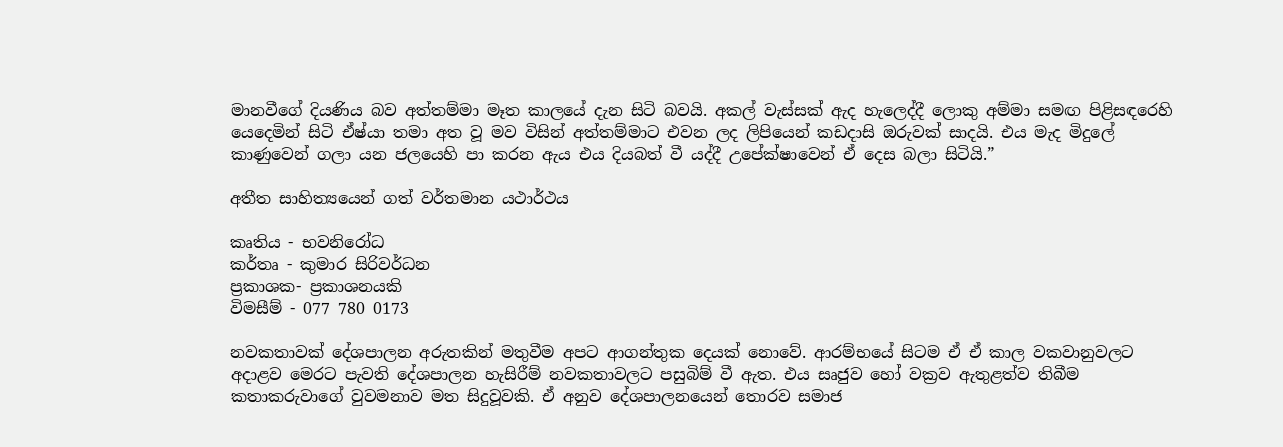මානවීගේ දියණිය බව අත්තම්මා මෑත කාලයේ දැන සිටි බවයි. අකල් වැස්සක් ඇද හැලෙද්දී ලොකු අම්මා සමඟ පිළිසඳරෙහි යෙදෙමින් සිටි ඒෂ්යා තමා අත වූ මව විසින් අත්තම්මාට එවන ලද ලිපියෙන් කඩදාසි ඔරුවක් සාදයි. එය මැද මිදුලේ කාණුවෙන් ගලා යන ජලයෙහි පා කරන ඇය එය දියබත් වී යද්දී උපේක්ෂාවෙන් ඒ දෙස බලා සිටියි.”

අතීත සාහිත්‍යයෙන් ගත් වර්තමාන යථාර්ථය

කෘතිය - භවනිරෝධ
කර්තෘ - කුමාර සිරිවර්ධන
ප්‍රකාශක- ප්‍රකාශනයකි
විමසීම් - 077 780 0173

නවකතාවක් දේශපාලන අරුතකින් මතුවීම අපට ආගන්තුක දෙයක් නොවේ. ආරම්භයේ සිටම ඒ ඒ කාල වකවානුවලට අදාළව මෙරට පැවති දේශපාලන හැසිරීම් නවකතාවලට පසුබිම් වී ඇත. එය සෘජුව හෝ වක්‍රව ඇතුළත්ව තිබීම කතාකරුවාගේ වුවමනාව මත සිදුවූවකි. ඒ අනුව දේශපාලනයෙන් තොරව සමාජ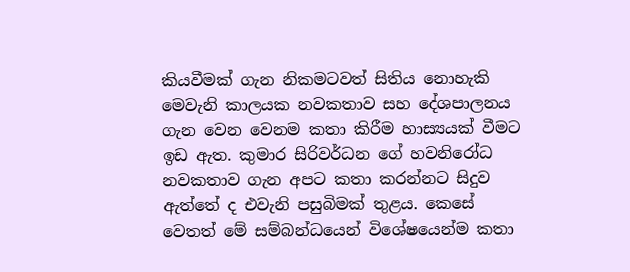කියවීමක් ගැන නිකමටවත් සිතිය නොහැකි මෙවැනි කාලයක නවකතාව සහ ‍දේශපාලනය ගැන වෙන වෙනම කතා කිරීම හාස්‍යයක් වීමට ඉඩ ඇත. කුමාර සිරිවර්ධන ගේ හවනිරෝධ නවකතාව ගැන අපට කතා කරන්නට සිදුව ඇත්තේ ද එවැනි පසුබිමක් තුළය. කෙසේ වෙතත් මේ සම්බන්ධයෙන් වි‍ශේෂයෙන්ම කතා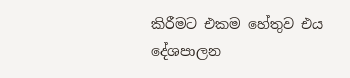කිරීමට එකම හේතුව එය දේශපාලන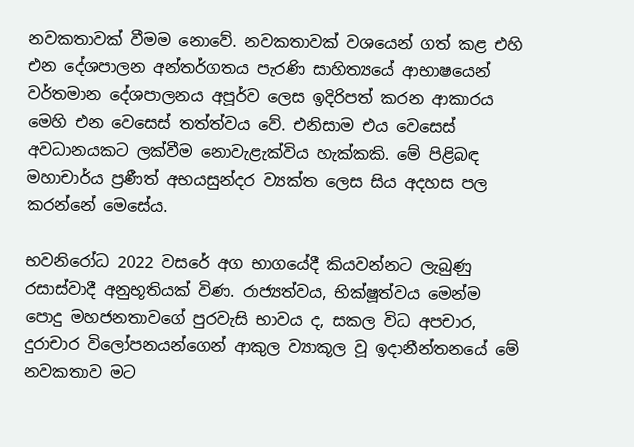නවකතාවක් වීමම නොවේ. නවකතාවක් වශයෙන් ගත් කළ එහි එන දේශපාලන අන්තර්ගතය පැරණි සාහිත්‍යයේ ආභාෂයෙන් වර්තමාන දේශපාලනය අපූර්ව ලෙස ඉදිරිපත් කරන ආකාරය මෙහි එන වෙසෙස් තත්ත්වය වේ. එනිසාම එය වෙසෙස් අවධානයකට ලක්වීම නොවැළැක්විය හැක්කකි. මේ පිළිබඳ මහාචාර්ය ප්‍රණීත් අභයසුන්දර ව්‍යක්ත ලෙස සිය අදහස පල කරන්නේ මෙසේය.

භවනිරෝධ 2022 වසරේ අග භාගයේදී කියවන්නට ලැබුණු රසාස්වාදී අනුභූතියක් විණ. රාජ්‍යත්වය, භික්ෂූත්වය මෙන්ම පොදු මහජනතාවගේ පුරවැසි භාවය ද, සකල විධ අපචාර, දුරාචාර විලෝපනයන්ගෙන් ආකුල ව්‍යාකූල වූ ඉදානීන්තනයේ මේ නවකතාව මට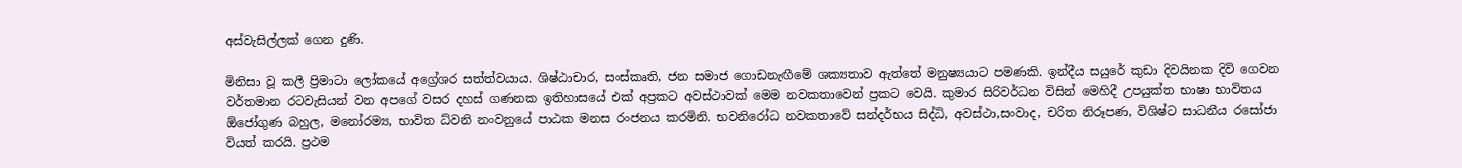අස්වැසිල්ලක් ගෙන දුණි.

මිනිසා වූ කලී ප්‍රිමාටා ලෝකයේ අග්‍රේශර සත්ත්වයාය. ශිෂ්ඨාචාර, සංස්කෘති, ජන සමාජ ගොඩනැඟීමේ ශක්‍යතාව ඇත්තේ මනුෂ්‍යයාට පමණකි. ඉන්දීය සයුරේ කුඩා දිවයිනක දිවි ගෙවන වර්තමාන රටවැසියන් වන අපගේ වසර දහස් ගණනක ඉතිහාසයේ එක් අප්‍රකට අවස්ථාවක් මෙම නවකතාවෙන් ප්‍රකට වෙයි. කුමාර සිරිවර්ධන විසින් මෙහිදී උපයුක්ත භාෂා භාවිතය ඕජෝගුණ බහුල, මනෝරම්‍ය, භාවිත ධ්වනි නංවනුයේ පාඨක මනස රංජනය කරමිනි. භවනිරෝධ නවකතාවේ සන්දර්භය සිද්ධි, අවස්ථා,සංවාද, චරිත නිරූපණ, විශිෂ්ට සාධනීය රසෝජා වියත් කරයි. ප්‍රථම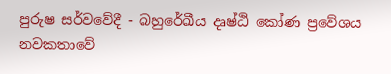පුරුෂ සර්වවේදී - බහුරේඛීය දෘෂ්ඨි කෝණ ප්‍රවේශය නවකතාවේ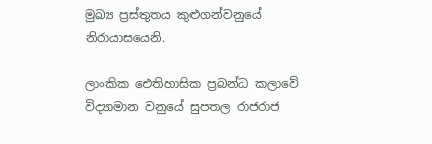මුඛ්‍ය ප්‍රස්තුතය කුළුගන්වනුයේ නිරායාසයෙනි.

ලාංකික ඓතිහාසික ප්‍රබන්ධ කලාවේ විද්‍යාමාන වනුයේ සුපතල රාජරාජ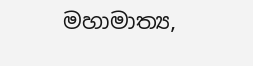මහාමාත්‍ය,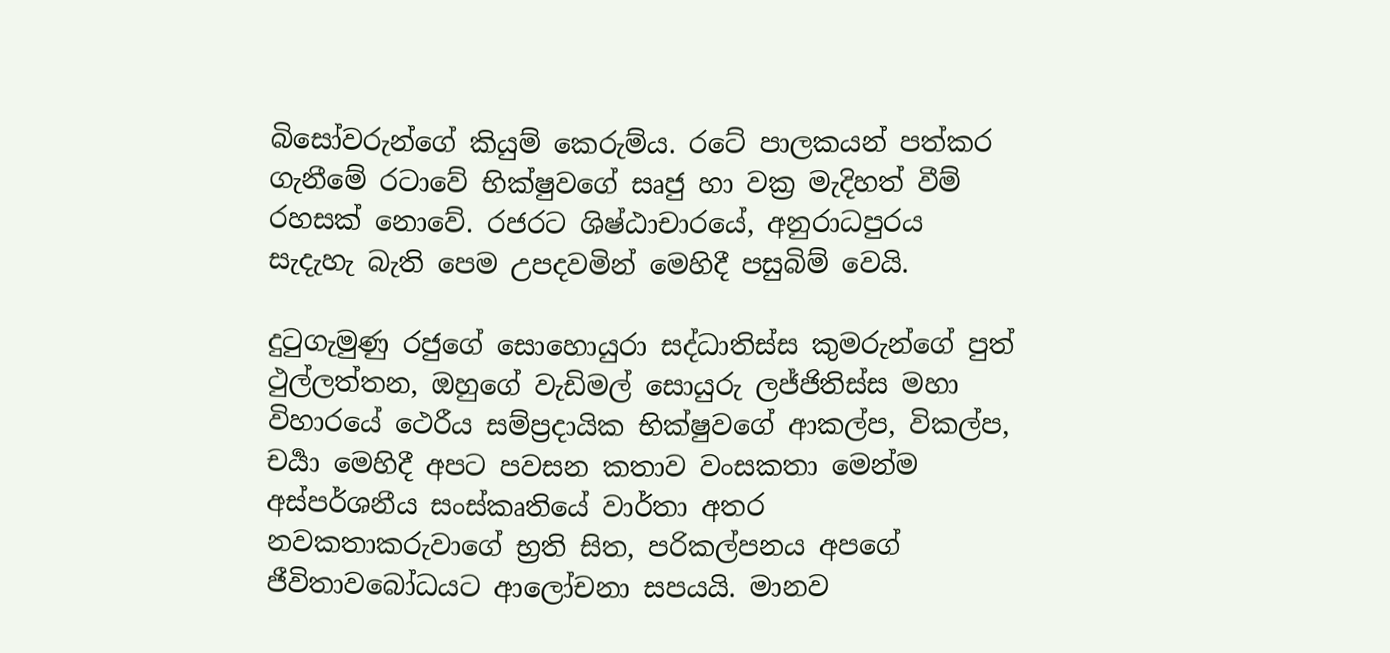බිසෝවරුන්ගේ කියුම් කෙරුම්ය. රටේ පාලකයන් පත්කර ගැනීමේ රටාවේ භික්ෂුවගේ සෘජු හා වක්‍ර මැදිහත් වීම් රහසක් නොවේ. රජරට ශිෂ්ඨාචාරයේ, අනුරාධපුරය සැදැහැ බැති පෙම උපදවමින් මෙහිදී පසුබිම් වෙයි.

දුටුගැමුණු රජුගේ සොහොයුරා සද්ධාතිස්ස කුමරුන්ගේ පුත් ථුල්ලත්තන, ඔහුගේ වැඩිමල් සොයුරු ලජ්ජිතිස්ස මහා විහාරයේ ථෙරීය සම්ප්‍රදායික භික්ෂුවගේ ආකල්ප, විකල්ප, චර්‍යා මෙහිදී අපට පවසන කතාව වංසකතා මෙන්ම අස්පර්ශනීය සංස්කෘතියේ වාර්තා අතර නවකතාකරුවාගේ භ්‍රති සිත, පරිකල්පනය අපගේ ජීවිතාවබෝධයට ආලෝචනා සපයයි. මානව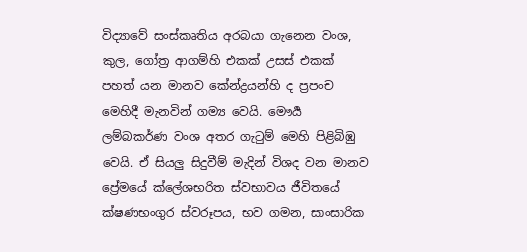විද්‍යාවේ සංස්කෘතිය අරබයා ගැනෙන වංශ, කුල, ගෝත්‍ර ආගම්හි එකක් උසස් එකක් පහත් යන මානව කේන්ද්‍රයන්හි ද ප්‍රපංච මෙහිදී මැනවින් ගම්‍ය වෙයි. මෞර්‍ය ලම්බකර්ණ වංශ අතර ගැටුම් මෙහි පිළිබිඹු වෙයි. ඒ සියලු සිදුවීම් මැදින් විශද වන මානව ප්‍රේමයේ ක්ලේශභරිත ස්වභාවය ජීවිතයේ ක්ෂණභංගුර ස්වරූපය, භව ගමන, සාංසාරික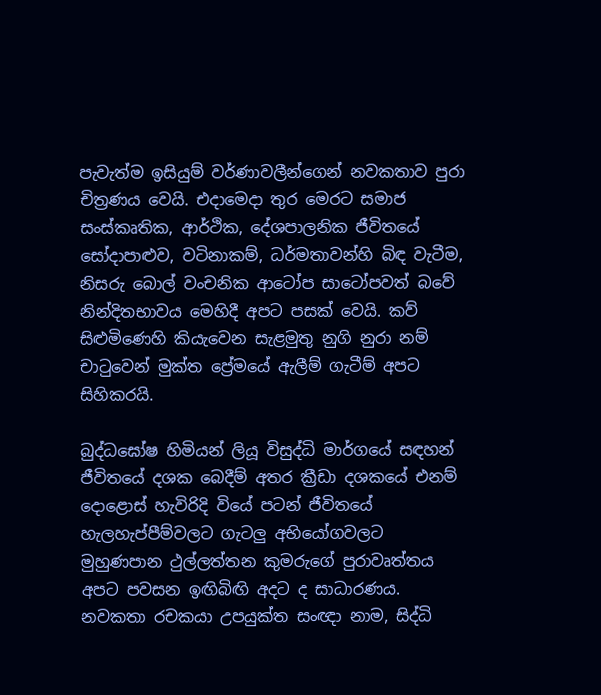පැවැත්ම ඉසියුම් වර්ණාවලීන්ගෙන් නවකතාව පුරා චිත්‍රණය වෙයි. එදාමෙදා තුර මෙරට සමාජ සංස්කෘතික, ආර්ථික, දේශපාලනික ජීවිතයේ සෝදාපාළුව, වටිනාකම්, ධර්මතාවන්හි බිඳ වැටීම, නිසරු බොල් වංචනික ආටෝප සාටෝපවත් බවේ නින්දිතභාවය මෙහිදී අපට පසක් වෙයි. කව් සිළුමිණෙහි කියැවෙන සැළමුතු නුගි නුරා නම් චාටුවෙන් මුක්ත ප්‍රේමයේ ඇලීම් ගැටීම් අපට සිහිකරයි.

බුද්ධඝෝෂ හිමියන් ලියූ විසුද්ධි මාර්ගයේ සඳහන් ජීවිතයේ දශක බෙදීම් අතර ක්‍රීඩා දශකයේ එනම් දොළොස් හැවිරිදි වියේ පටන් ජීවිතයේ හැලහැප්පීම්වලට ගැටලු අභියෝගවලට මුහුණපාන ථුල්ලත්තන කුමරුගේ පුරාවෘත්තය අපට පවසන ඉඟිබිඟි අදට ද සාධාරණය. නවකතා රචකයා උපයුක්ත සංඥා නාම, සිද්ධි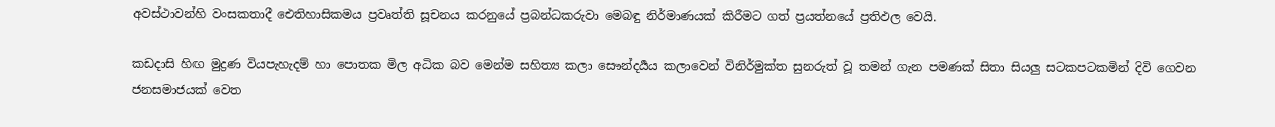අවස්ථාවන්හි වංසකතාදී ඓතිහාසිකමය ප්‍රවෘත්ති සූචනය කරනුයේ ප්‍රබන්ධකරුවා මෙබඳු නිර්මාණයක් කිරීමට ගත් ප්‍රයත්නයේ ප්‍රතිඵල වෙයි.

කඩදාසි හිඟ මුද්‍රණ වියපැහැදම් හා පොතක මිල අධික බව මෙන්ම සහිත්‍ය කලා සෞන්දර්‍යය කලාවෙන් විනිර්මුක්ත සුනරුත් වූ තමන් ගැන පමණක් සිතා සියලු සටකපටකමින් දිවි ගෙවන ජනසමාජයක් වෙත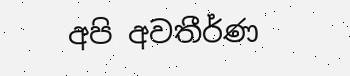අපි අවතීර්ණ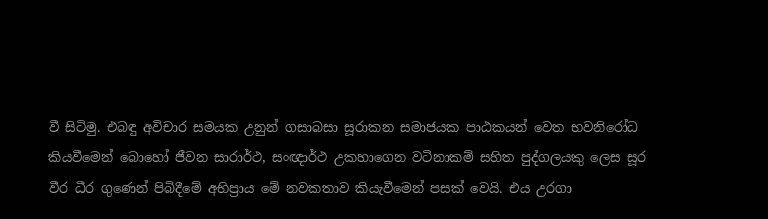වී සිටිමු. එබඳු අවිචාර සමයක උනුන් ගසාබසා සූරාකන සමාජයක පාඨකයන් වෙත භවනිරෝධ කියවීමෙන් බොහෝ ජීවන සාරාර්ථ, සංඥාර්ථ උකහාගෙන වටිනාකම් සහිත පුද්ගලයකු ලෙස සූර වීර ධීර ගුණෙන් පිබිදීමේ අභිප්‍රාය මේ නවකතාව කියැවීමෙන් පසක් වෙයි. එය උරගා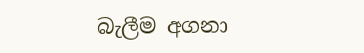බැලීම අගනා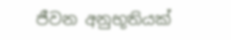ජීවන අනුභූතියක්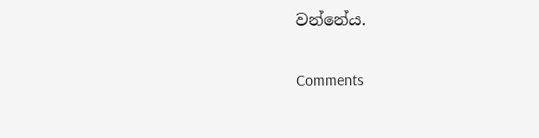වන්නේය.

Comments